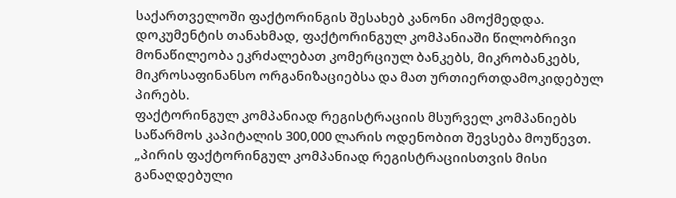საქართველოში ფაქტორინგის შესახებ კანონი ამოქმედდა. დოკუმენტის თანახმად, ფაქტორინგულ კომპანიაში წილობრივი მონაწილეობა ეკრძალებათ კომერციულ ბანკებს, მიკრობანკებს, მიკროსაფინანსო ორგანიზაციებსა და მათ ურთიერთდამოკიდებულ პირებს.
ფაქტორინგულ კომპანიად რეგისტრაციის მსურველ კომპანიებს საწარმოს კაპიტალის 300,000 ლარის ოდენობით შევსება მოუწევთ.
„პირის ფაქტორინგულ კომპანიად რეგისტრაციისთვის მისი განაღდებული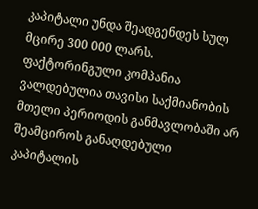კაპიტალი უნდა შეადგენდეს სულ მცირე 300 000 ლარს. ფაქტორინგული კომპანია ვალდებულია თავისი საქმიანობის მთელი პერიოდის განმავლობაში არ შეამციროს განაღდებული კაპიტალის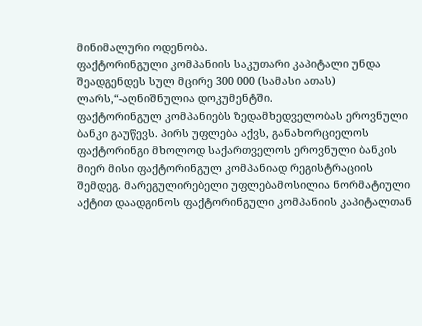მინიმალური ოდენობა.
ფაქტორინგული კომპანიის საკუთარი კაპიტალი უნდა შეადგენდეს სულ მცირე 300 000 (სამასი ათას) ლარს,“-აღნიშნულია დოკუმენტში.
ფაქტორინგულ კომპანიებს ზედამხედველობას ეროვნული ბანკი გაუწევს. პირს უფლება აქვს, განახორციელოს ფაქტორინგი მხოლოდ საქართველოს ეროვნული ბანკის მიერ მისი ფაქტორინგულ კომპანიად რეგისტრაციის შემდეგ. მარეგულირებელი უფლებამოსილია ნორმატიული აქტით დაადგინოს ფაქტორინგული კომპანიის კაპიტალთან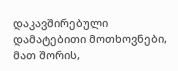დაკავშირებული დამატებითი მოთხოვნები, მათ შორის,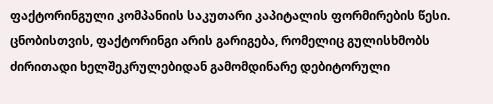ფაქტორინგული კომპანიის საკუთარი კაპიტალის ფორმირების წესი.
ცნობისთვის, ფაქტორინგი არის გარიგება, რომელიც გულისხმობს ძირითადი ხელშეკრულებიდან გამომდინარე დებიტორული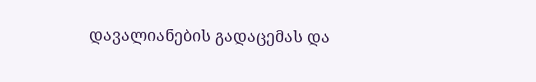დავალიანების გადაცემას და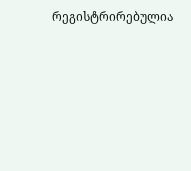რეგისტრირებულია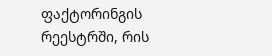ფაქტორინგის რეესტრში, რის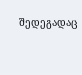შედეგადაც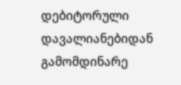დებიტორული დავალიანებიდან გამომდინარე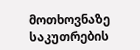მოთხოვნაზე საკუთრების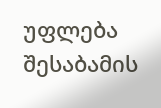უფლება შესაბამის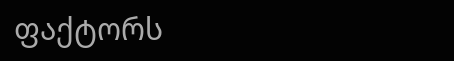ფაქტორს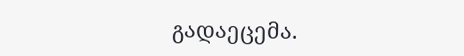გადაეცემა.